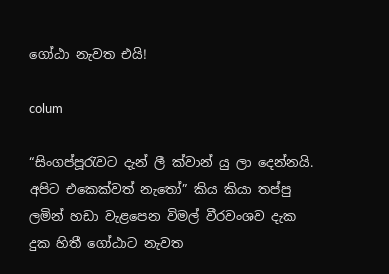ගෝඨා නැවත එයි!

colum

“සිංගප්පූරැවට දැන් ලී ක්වාන් යු ලා දෙන්නයි. අපිට එකෙක්වත් නැතෝ” කිය කියා තප්පු ලමින් හඩා වැළපෙන විමල් වීරවංශව දැක දුක හිතී ගෝඨාට නැවත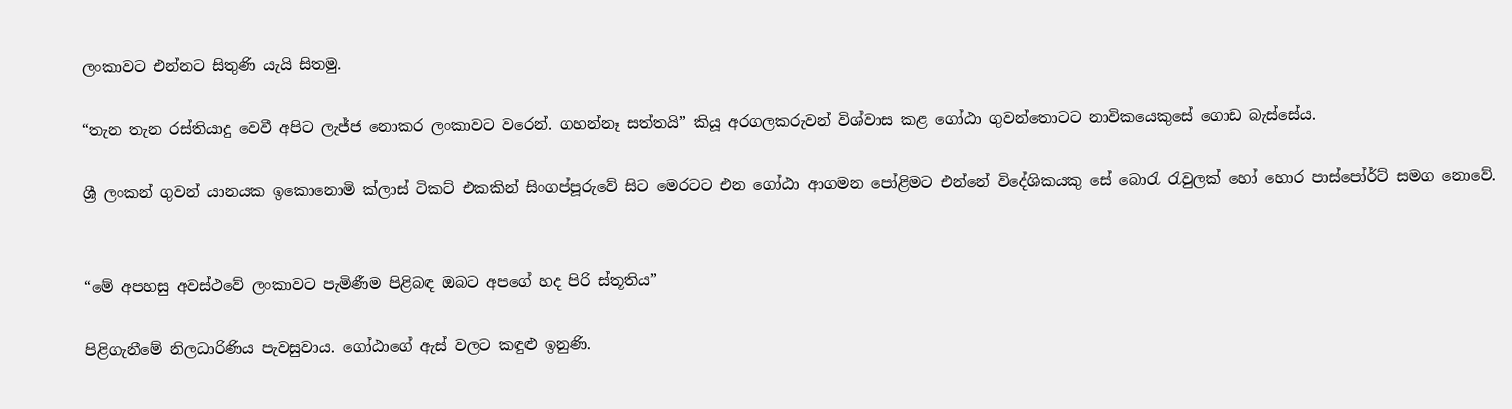ලංකාවට එන්නට සිතුණි යැයි සිතමු.

“තැන තැන රස්තියාදු වෙවී අපිට ලැජ්ජ නොකර ලංකාවට වරෙන්. ගහන්නෑ සත්තයි” කියූ අරගලකරුවන් විශ්වාස කළ ගෝඨා ගුවන්තොටට නාවිකයෙකුසේ ගොඩ බැස්සේය.

ශ්‍රී ලංකන් ගුවන් යානයක ඉකොනොමි ක්ලාස් ටිකට් එකකින් සිංගප්පූරුවේ සිට මෙරටට එන ගෝඨා ආගමන පෝළිමට එන්නේ විදේශිකයකු සේ බොරැ රැවුලක් හෝ හොර පාස්පෝර්ට් සමග නොවේ.


“මේ අපහසු අවස්ථවේ ලංකාවට පැමිණීම පිළිබඳ ඔබට අපගේ හද පිරි ස්තූතිය”

පිළිගැනීමේ නිලධාරිණිය පැවසුවාය. ගෝඨාගේ ඇස් වලට කඳුළු ඉනුණි.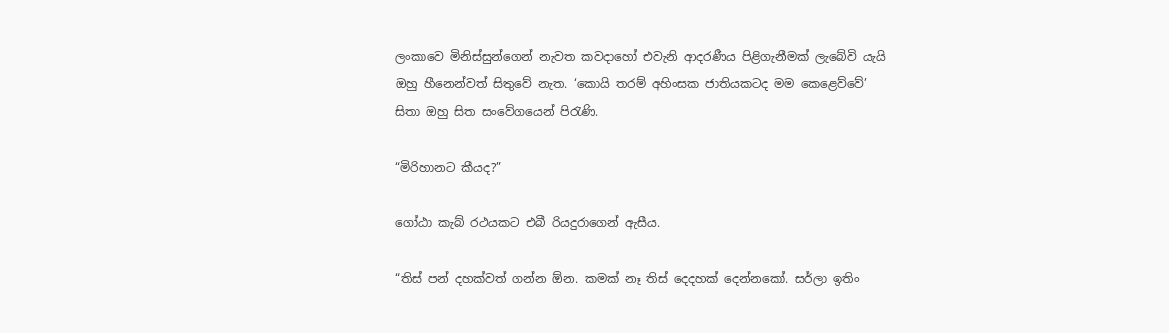ලංකාවෙ මිනිස්සුන්ගෙන් නැවත කවදාහෝ එවැනි ආදරණීය පිළිගැනීමක් ලැබේවි යැයි ඔහු හීනෙන්වත් සිතුවේ නැත. ‘කොයි තරම් අහිංසක ජාතියකටද මම කෙළෙව්වේ’ සිතා ඔහු සිත සංවේගයෙන් පිරැණි.

“මිරිහානට කීයද?”

ගෝඨා කැබ් රථයකට එබී රියදුරාගෙන් ඇසීය.

“තිස් පන් දහක්වත් ගන්න ඕන. කමක් නෑ තිස් දෙදහක් දෙන්නකෝ. සර්ලා ඉතිං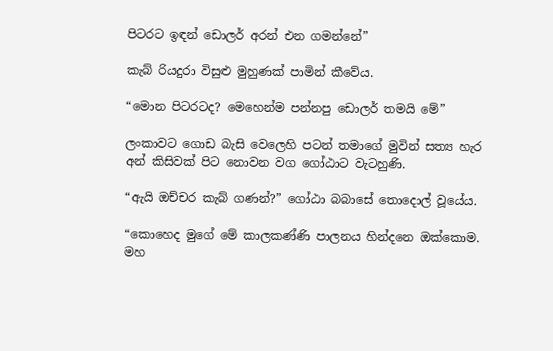පිටරට ඉඳන් ඩොලර් අරන් එන ගමන්නේ”

කැබ් රියදුරා විසුළු මුහුණක් පාමින් කීවේය.

“මොන පිටරටද? මෙහෙන්ම පන්නපු ඩොලර් තමයි මේ”

ලංකාවට ගොඩ බැසි වෙලෙහි පටන් තමාගේ මුවින් සත්‍ය හැර අන් කිසිවක් පිට නොවන වග ගෝඨාට වැටහුණි.

“ඇයි ඔච්චර කැබ් ගණන්?” ගෝඨා බබාසේ තොදොල් වූයේය.

“කොහෙද මුගේ මේ කාලකණ්ණි පාලනය හින්දනෙ ඔක්කොම. මහ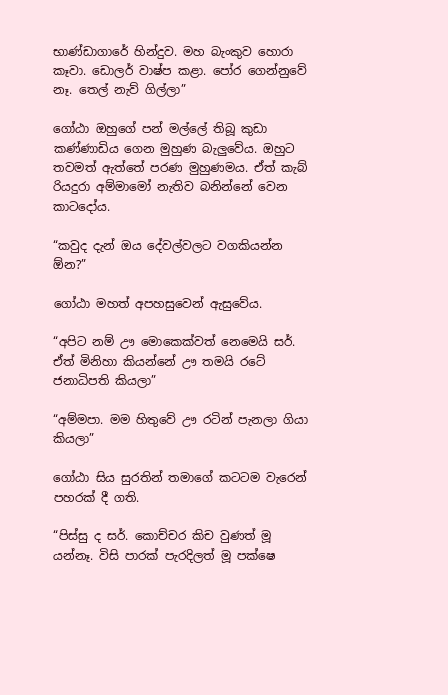භාණ්ඩාගාරේ හින්දුව. මහ බැංකුව හොරා කෑවා. ඩොලර් වාෂ්ප කළා. පෝර ගෙන්නුවේ නෑ. තෙල් නැව් ගිල්ලා”

ගෝඨා ඔහුගේ පන් මල්ලේ තිබූ කුඩා කණ්ණාඩිය ගෙන මුහුණ බැලුවේය. ඔහුට තවමත් ඇත්තේ පරණ මුහුණමය. ඒත් කැබ් රියදුරා අම්මාමෝ නැතිව බනින්නේ වෙන කාටදෝය.

“කවුද දැන් ඔය දේවල්වලට වගකියන්න ඕන?”

ගෝඨා මහත් අපහසුවෙන් ඇසුවේය.

“අපිට නම් ඌ මොකෙක්වත් නෙමෙයි සර්. ඒත් මිනිහා කියන්නේ ඌ තමයි රටේ ජනාධිපති කියලා”

“අම්මපා. මම හිතුවේ ඌ රටින් පැනලා ගියා කියලා”

ගෝඨා සිය සුරතින් තමාගේ කටටම වැරෙන් පහරක් දී ගති.

“පිස්සු ද සර්. කොච්චර කිච වුණත් මූ යන්නෑ. විසි පාරක් පැරදිලත් මූ පක්ෂෙ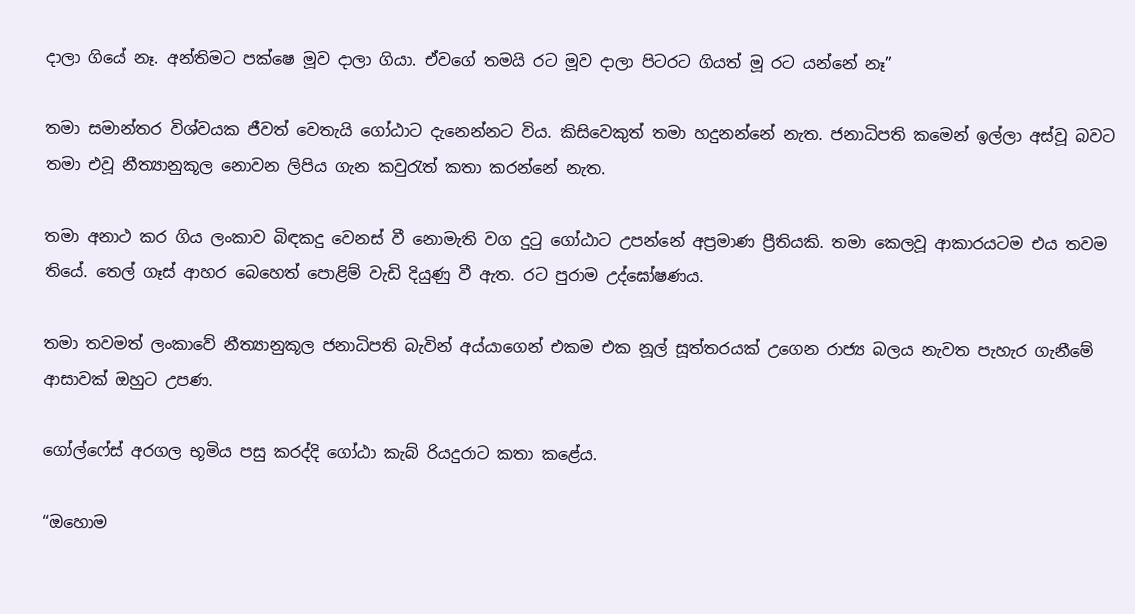දාලා ගියේ නෑ. අන්තිමට පක්ෂෙ මූව දාලා ගියා. ඒවගේ තමයි රට මූව දාලා පිටරට ගියත් මූ රට යන්නේ නෑ”

තමා සමාන්තර විශ්වයක ජීවත් වෙතැයි ගෝඨාට දැනෙන්නට විය. කිසිවෙකුත් තමා හදුනන්නේ නැත. ජනාධිපති කමෙන් ඉල්ලා අස්වූ බවට තමා එවූ නීත්‍යානුකූල නොවන ලිපිය ගැන කවුරැත් කතා කරන්නේ නැත.

තමා අනාථ කර ගිය ලංකාව බිඳකදු වෙනස් වී නොමැති වග දුටු ගෝඨාට උපන්නේ අප්‍රමාණ ප්‍රීතියකි. තමා කෙලවූ ආකාරයටම එය තවම තියේ. තෙල් ගෑස් ආහර බෙහෙත් පොළිම් වැඩි දියුණු වී ඇත. රට පුරාම උද්ඝෝෂණය.

තමා තවමත් ලංකාවේ නීත්‍යානුකූල ජනාධිපති බැවින් අය්යාගෙන් එකම එක නූල් සූත්තරයක් උගෙන රාජ්‍ය බලය නැවත පැහැර ගැනීමේ ආසාවක් ඔහුට උපණ.

ගෝල්ෆේස් අරගල භූමිය පසු කරද්දි ගෝඨා කැබ් රියදුරාට කතා කළේය.

“ඔහොම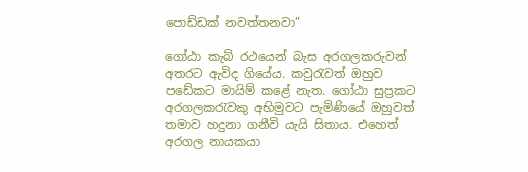පොඩ්ඩක් නවත්තනවා”

ගෝඨා කැබ් රථයෙන් බැස අරගලකරුවන් අතරට ඇවිද ගියේය. කවුරැවත් ඔහුව පඩේකට මායිම් කළේ නැත. ගෝඨා සුප්‍රකට අරගලකරැවකු අභිමුවට පැමිණියේ ඔහුවත් තමාව හදුනා ගනීවි යැයි සිතාය. එහෙත් අරගල නායකයා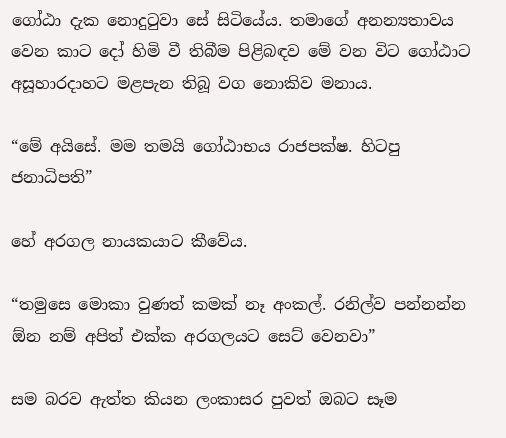ගෝඨා දැක නොදුටුවා සේ සිටියේය. තමාගේ අනන්‍යතාවය වෙන කාට දෝ හිමි වී තිබීම පිළිබඳව මේ වන විට ගෝඨාට අසූහාරදාහට මළපැන තිබූ වග නොකිව මනාය.

“මේ අයිසේ. මම තමයි ගෝඨාභය රාජපක්ෂ. හිටපු ජනාධිපති”

හේ අරගල නායකයාට කීවේය.

“තමුසෙ මොකා වුණත් කමක් නෑ අංකල්. රනිල්ව පන්නන්න ඕන නම් අපිත් එක්ක අරගලයට සෙට් වෙනවා”

සම බරව ඇත්ත කියන ලංකාසර පුවත් ඔබට සෑම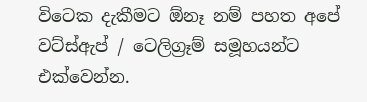විටෙක දැකීමට ඕනෑ නම් පහත අපේ වට්ස්ඇප් / ටෙලිග්‍රෑම් සමූහයන්ට එක්වෙන්න.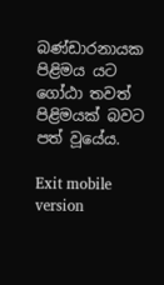බණ්ඩාරනායක පිළිමය යට ගෝඨා තවත් පිළිමයක් බවට පත් වූයේය.

Exit mobile version